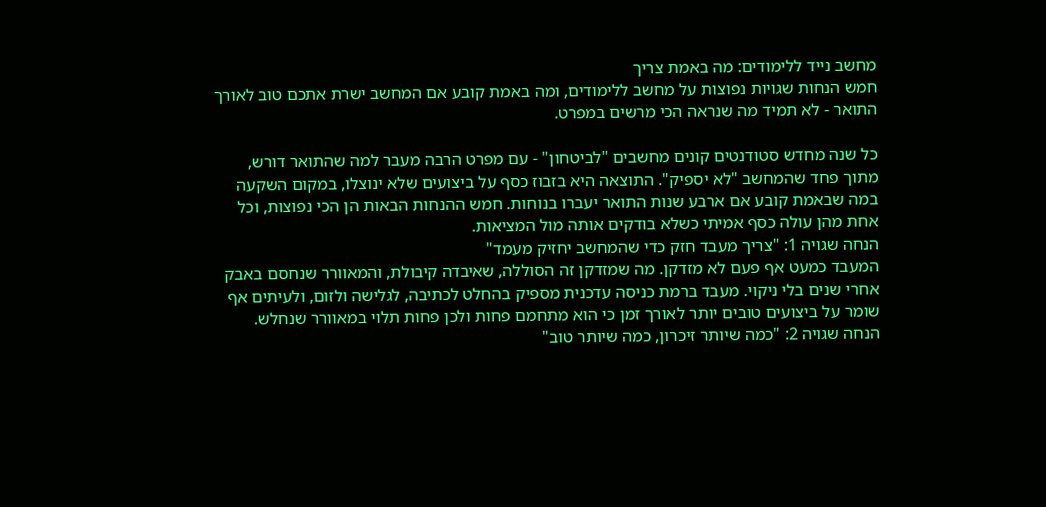מחשב נייד ללימודים: מה באמת צריך
חמש הנחות שגויות נפוצות על מחשב ללימודים, ומה באמת קובע אם המחשב ישרת אתכם טוב לאורך התואר - לא תמיד מה שנראה הכי מרשים במפרט.

כל שנה מחדש סטודנטים קונים מחשבים "לביטחון" - עם מפרט הרבה מעבר למה שהתואר דורש, מתוך פחד שהמחשב "לא יספיק". התוצאה היא בזבוז כסף על ביצועים שלא ינוצלו, במקום השקעה במה שבאמת קובע אם ארבע שנות התואר יעברו בנוחות. חמש ההנחות הבאות הן הכי נפוצות, וכל אחת מהן עולה כסף אמיתי כשלא בודקים אותה מול המציאות.
הנחה שגויה 1: "צריך מעבד חזק כדי שהמחשב יחזיק מעמד"
המעבד כמעט אף פעם לא מזדקן. מה שמזדקן זה הסוללה, שאיבדה קיבולת, והמאוורר שנחסם באבק אחרי שנים בלי ניקוי. מעבד ברמת כניסה עדכנית מספיק בהחלט לכתיבה, לגלישה ולזום, ולעיתים אף שומר על ביצועים טובים יותר לאורך זמן כי הוא מתחמם פחות ולכן פחות תלוי במאוורר שנחלש.
הנחה שגויה 2: "כמה שיותר זיכרון, כמה שיותר טוב"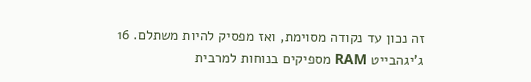זה נכון עד נקודה מסוימת, ואז מפסיק להיות משתלם. 16 ג'יגהבייט RAM מספיקים בנוחות למרבית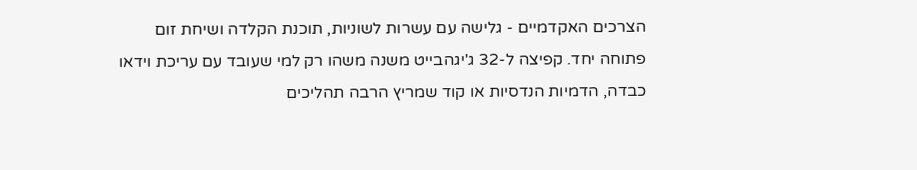הצרכים האקדמיים - גלישה עם עשרות לשוניות, תוכנת הקלדה ושיחת זום פתוחה יחד. קפיצה ל-32 ג'יגהבייט משנה משהו רק למי שעובד עם עריכת וידאו כבדה, הדמיות הנדסיות או קוד שמריץ הרבה תהליכים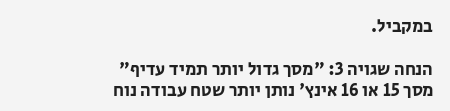במקביל.

הנחה שגויה 3: "מסך גדול יותר תמיד עדיף"
מסך 15 או 16 אינץ' נותן יותר שטח עבודה נוח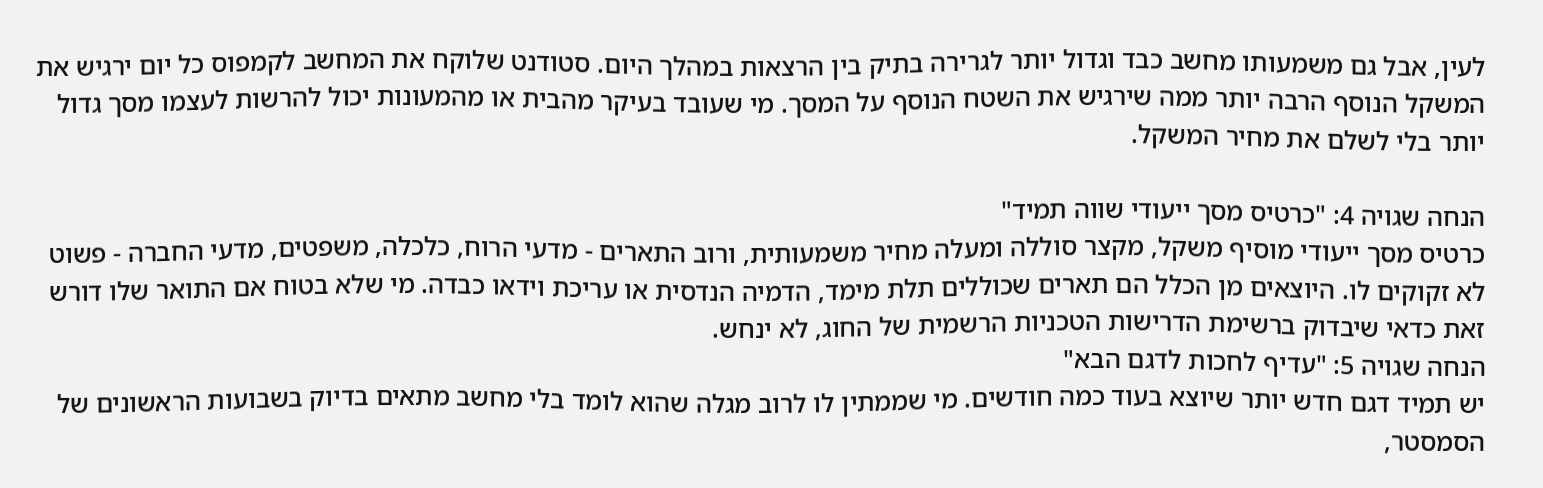לעין, אבל גם משמעותו מחשב כבד וגדול יותר לגרירה בתיק בין הרצאות במהלך היום. סטודנט שלוקח את המחשב לקמפוס כל יום ירגיש את המשקל הנוסף הרבה יותר ממה שירגיש את השטח הנוסף על המסך. מי שעובד בעיקר מהבית או מהמעונות יכול להרשות לעצמו מסך גדול יותר בלי לשלם את מחיר המשקל.

הנחה שגויה 4: "כרטיס מסך ייעודי שווה תמיד"
כרטיס מסך ייעודי מוסיף משקל, מקצר סוללה ומעלה מחיר משמעותית, ורוב התארים - מדעי הרוח, כלכלה, משפטים, מדעי החברה - פשוט לא זקוקים לו. היוצאים מן הכלל הם תארים שכוללים תלת מימד, הדמיה הנדסית או עריכת וידאו כבדה. מי שלא בטוח אם התואר שלו דורש זאת כדאי שיבדוק ברשימת הדרישות הטכניות הרשמית של החוג, לא ינחש.
הנחה שגויה 5: "עדיף לחכות לדגם הבא"
יש תמיד דגם חדש יותר שיוצא בעוד כמה חודשים. מי שממתין לו לרוב מגלה שהוא לומד בלי מחשב מתאים בדיוק בשבועות הראשונים של הסמסטר,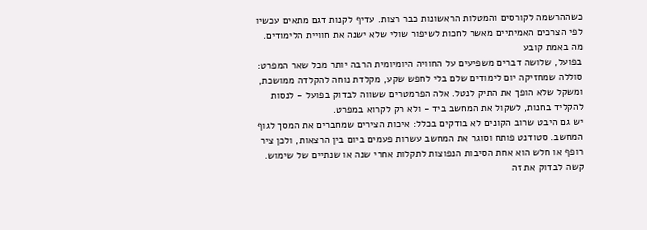כשההרשמה לקורסים והמטלות הראשונות כבר רצות. עדיף לקנות דגם מתאים עכשיו לפי הצרכים האמיתיים מאשר לחכות לשיפור שולי שלא ישנה את חוויית הלימודים.
מה באמת קובע
בפועל, שלושה דברים משפיעים על החוויה היומיומית הרבה יותר מכל שאר המפרט: סוללה שמחזיקה יום לימודים שלם בלי לחפש שקע, מקלדת נוחה להקלדה ממושכת, ומשקל שלא הופך את התיק לנטל. אלה הפרמטרים ששווה לבדוק בפועל - לנסות להקליד בחנות, לשקול את המחשב ביד - ולא רק לקרוא במפרט.
יש גם היבט שרוב הקונים לא בודקים בכלל: איכות הצירים שמחברים את המסך לגוף המחשב. סטודנט פותח וסוגר את המחשב עשרות פעמים ביום בין הרצאות, ולכן ציר רופף או חלש הוא אחת הסיבות הנפוצות לתקלות אחרי שנה או שנתיים של שימוש. קשה לבדוק את זה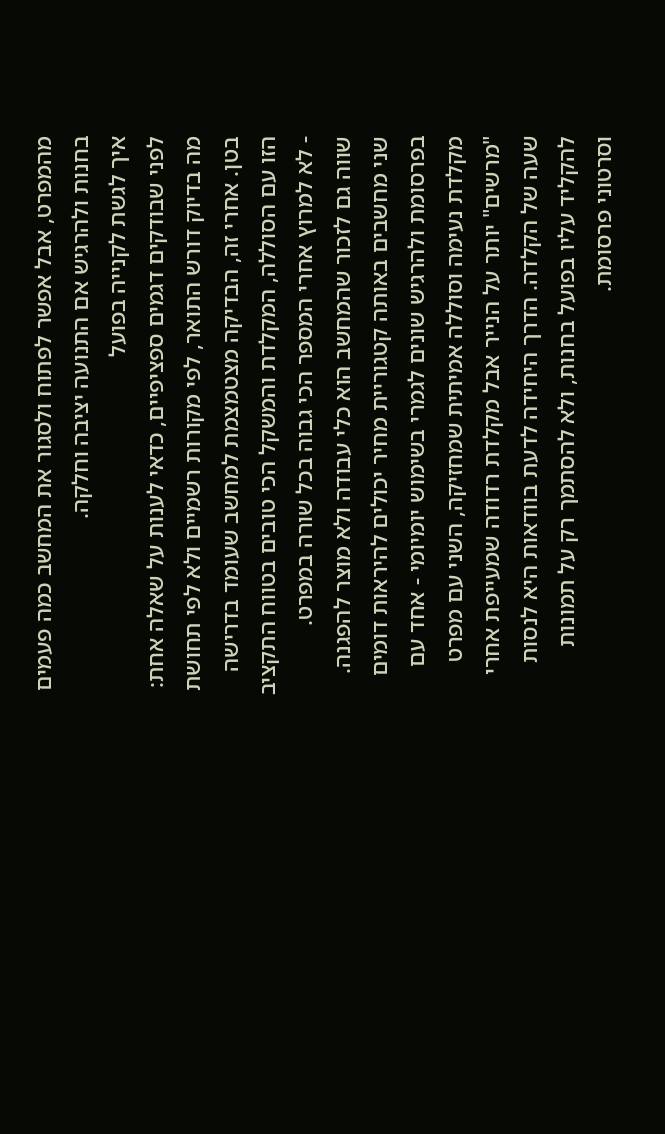מהמפרט, אבל אפשר לפתוח ולסגור את המחשב כמה פעמים בחנות ולהרגיש אם התנועה יציבה וחלקה.
איך לגשת לקנייה בפועל
לפני שבודקים דגמים ספציפיים, כדאי לענות על שאלה אחת: מה בדיוק דורש התואר, לפי מקורות רשמיים ולא לפי תחושת בטן. אחרי זה, הבדיקה מצטמצמת למחשב שעומד בדרישה הזו עם הסוללה, המקלדת והמשקל הכי טובים בטווח התקציב - לא למרוץ אחרי המספר הכי גבוה בכל שורה במפרט.
שווה גם לזכור שהמחשב הוא כלי עבודה ולא מוצר להפגנה. שני מחשבים באותה קטגוריית מחיר יכולים להיראות דומים בפרסומת ולהרגיש שונים לגמרי בשימוש יומיומי - אחד עם מקלדת נעימה וסוללה אמיתית שמחזיקה, השני עם מפרט "מרשים" יותר על הנייר אבל מקלדת רדודה שמעייפת אחרי שעה של הקלדה. הדרך היחידה לדעת בוודאות היא לנסות להקליד עליו בפועל בחנות, ולא להסתמך רק על תמונות וסרטוני פרסומת.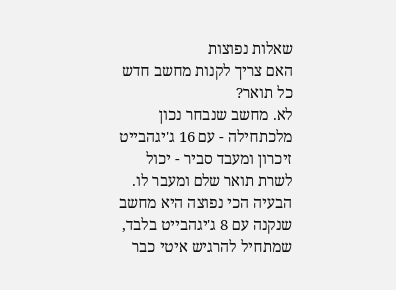שאלות נפוצות
האם צריך לקנות מחשב חדש כל תואר?
לא. מחשב שנבחר נכון מלכתחילה - עם 16 ג'יגהבייט זיכרון ומעבד סביר - יכול לשרת תואר שלם ומעבר לו. הבעיה הכי נפוצה היא מחשב שנקנה עם 8 ג'יגהבייט בלבד, שמתחיל להרגיש איטי כבר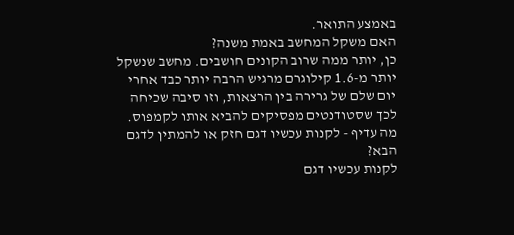באמצע התואר.
האם משקל המחשב באמת משנה?
כן, יותר ממה שרוב הקונים חושבים. מחשב שנשקל יותר מ-1.6 קילוגרם מרגיש הרבה יותר כבד אחרי יום שלם של גרירה בין הרצאות, וזו סיבה שכיחה לכך שסטודנטים מפסיקים להביא אותו לקמפוס.
מה עדיף - לקנות עכשיו דגם חזק או להמתין לדגם הבא?
לקנות עכשיו דגם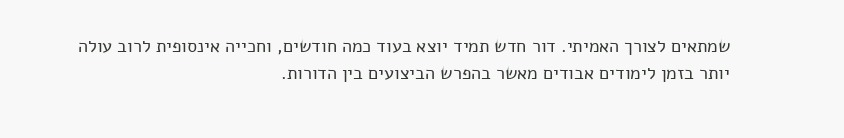שמתאים לצורך האמיתי. דור חדש תמיד יוצא בעוד כמה חודשים, וחכייה אינסופית לרוב עולה יותר בזמן לימודים אבודים מאשר בהפרש הביצועים בין הדורות.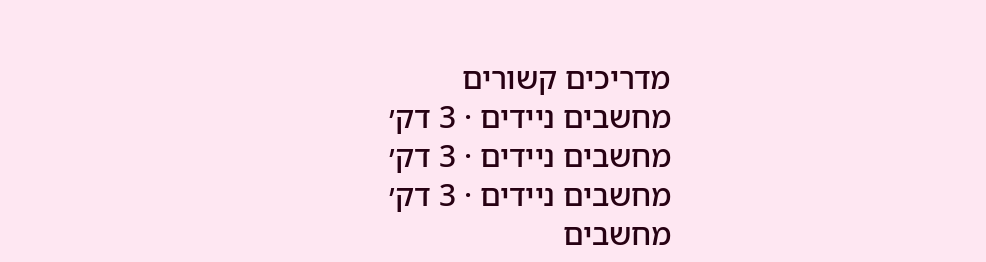מדריכים קשורים
מחשבים ניידים · 3 דק׳
מחשבים ניידים · 3 דק׳
מחשבים ניידים · 3 דק׳
מחשבים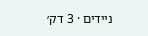ניידים · 3 דק׳